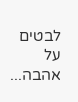לבטים על אהבה...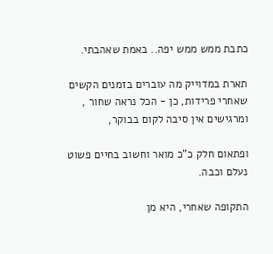כתבת ממש ממש יפה.. באמת שאהבתי.

תארת במדוייק מה עוברים בזמנים הקשים שאחרי פרידות, כן - הכל נראה שחור , ומרגישים אין סיבה לקום בבוקר,

ופתאום חלק כ"כ מואר וחשוב בחיים פשוט נעלם וכבה.

התקופה שאחרי, היא מן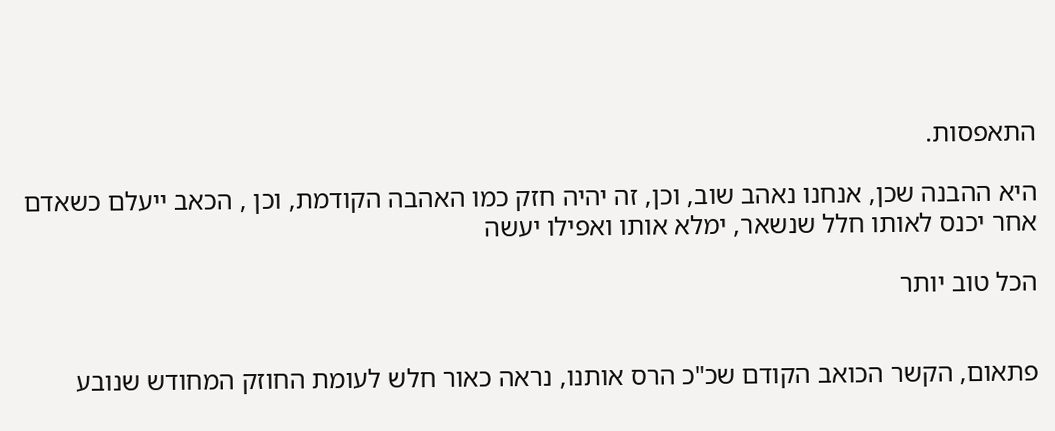התאפסות.

היא ההבנה שכן, אנחנו נאהב שוב, וכן, זה יהיה חזק כמו האהבה הקודמת, וכן , הכאב ייעלם כשאדם אחר יכנס לאותו חלל שנשאר, ימלא אותו ואפילו יעשה

הכל טוב יותר


פתאום, הקשר הכואב הקודם שכ"כ הרס אותנו, נראה כאור חלש לעומת החוזק המחודש שנובע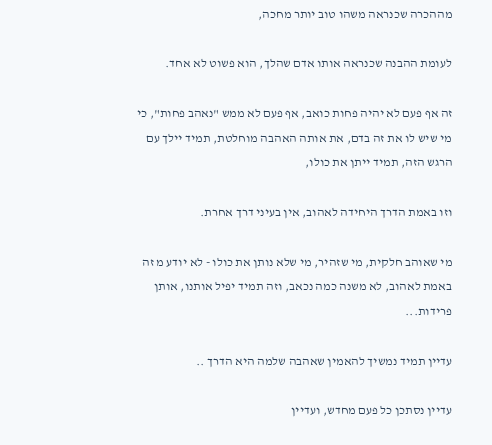מההכרה שכנראה משהו טוב יותר מחכה,

לעומת ההבנה שכנראה אותו אדם שהלך, הוא פשוט לא אחד.

זה אף פעם לא יהיה פחות כואב, אף פעם לא ממש "נאהב פחות", כי מי שיש לו את זה בדם, את אותה האהבה מוחלטת, תמיד יילך עם הרגש הזה, תמיד ייתן את כולו,

וזו באמת הדרך היחידה לאהוב, אין בעיני דרך אחרת.

מי שאוהב חלקית, מי שזהיר, מי שלא נותן את כולו - לא יודע מ זה באמת לאהוב, לא משנה כמה נכאב, וזה תמיד יפיל אותנו, אותן פרידות...

עדיין תמיד נמשיך להאמין שאהבה שלמה היא הדרך ..

עדיין נסתכן כל פעם מחדש, ועדיין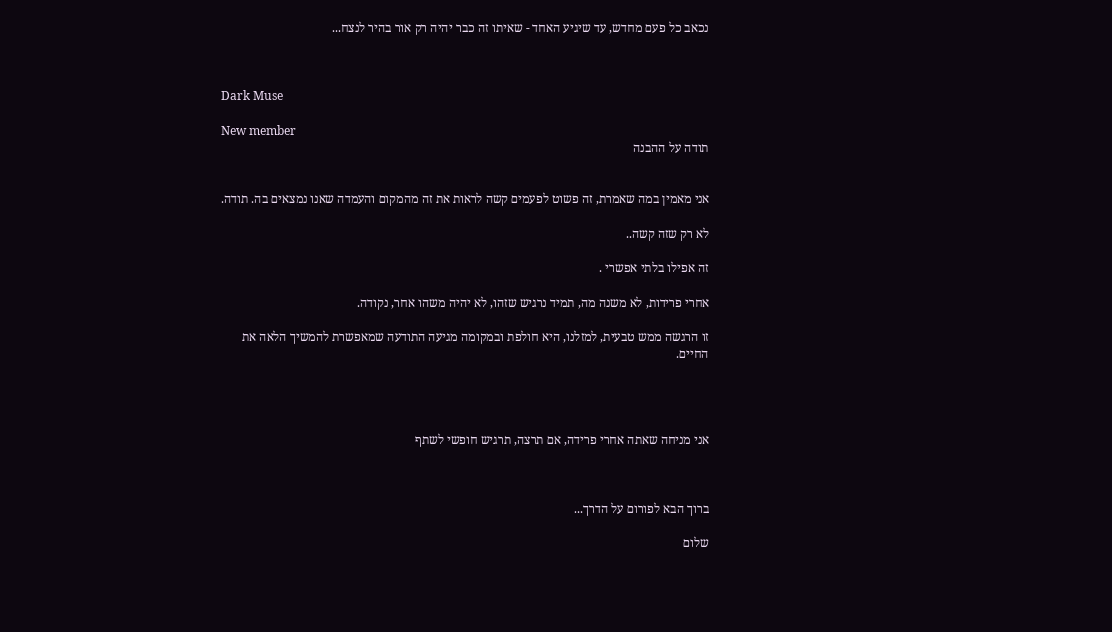נכאב כל פעם מחדש, עד שיגיע האחד - שאיתו זה כבר יהיה רק אור בהיר לנצח...



Dark Muse

New member
תודה על ההבנה


אני מאמין במה שאמרת, זה פשוט לפעמים קשה לראות את זה מהמקום והעמדה שאנו נמצאים בה. תודה.

לא רק שזה קשה..

זה אפילו בלתי אפשרי .

אחרי פרידות, לא משנה מה, תמיד נרגיש שזהו, לא יהיה משהו אחר, נקודה.

זו הרגשה ממש טבעית, למזלנו, היא חולפת ובמקומה מגיעה התודעה שמאפשרת להמשיך הלאה את החיים.




אני מניחה שאתה אחרי פרידה, אם תרצה, תרגיש חופשי לשתף



ברוך הבא לפורום על הדרך...

שלום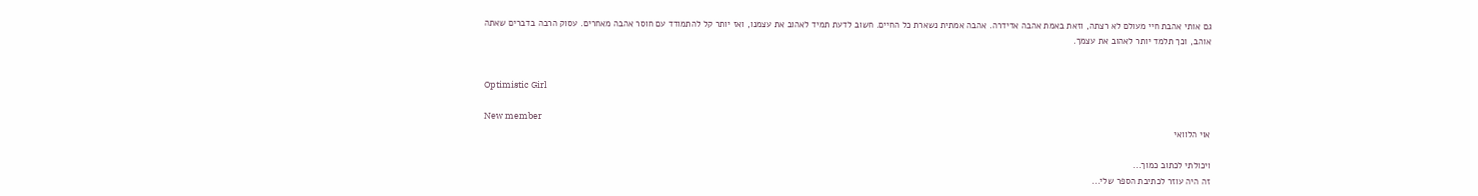גם אותי אהבת חיי מעולם לא רצתה, וזאת באמת אהבה אדידרה. אהבה אמתית נשארת כל החיים. חשוב לדעת תמיד לאהוב את עצמנו, ואז יותר קל להתמודד עם חוסר אהבה מאחרים. עסוק הרבה בדברים שאתה אוהב, וכך תלמד יותר לאהוב את עצמך.


Optimistic Girl

New member
אוי הלוואי

ויכולתי לכתוב כמוך...
זה היה עוזר לכתיבת הספר שלי...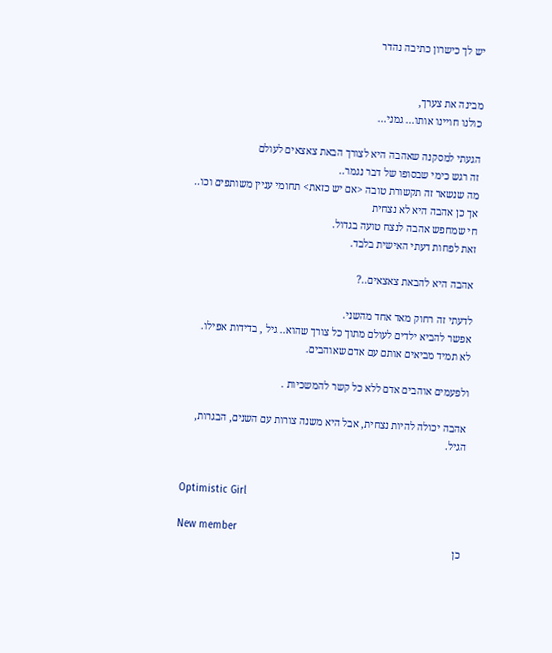יש לך כישרון כתיבה נהדר


מבינה את צערך,
כולנו חויינו אותו... גמני...

הגעתי למסקנה שאהבה היא לצורך הבאת צאצאים לעולם
זה רגש כימי שבסופו של דבר נגמר..
מה שנשאר זה תקשורת טובה <אם יש כזאת> תחומי עניין משותפים וכו..
אך כן אהבה היא לא נצחית
חי שמחפש אהבה לנצח טועה בגדול.
זאת לפחות דעתי האישית בלבד.

אהבה היא להבאת צאצאים..?

לדעתי זה רחוק מאד אחד מהשני.
אפשר להביא ילדים לעולם מתוך כל צורך שהוא.. גיל , בדידות אפילו.
לא תמיד מביאים אותם עם אדם שאוהבים.

ולפעמים אוהבים אדם ללא כל קשר להמשכיות .

אהבה יכולה להיות נצחית, אבל היא משנה צורות עם השנים, הבגרות,
הגיל.


Optimistic Girl

New member
כן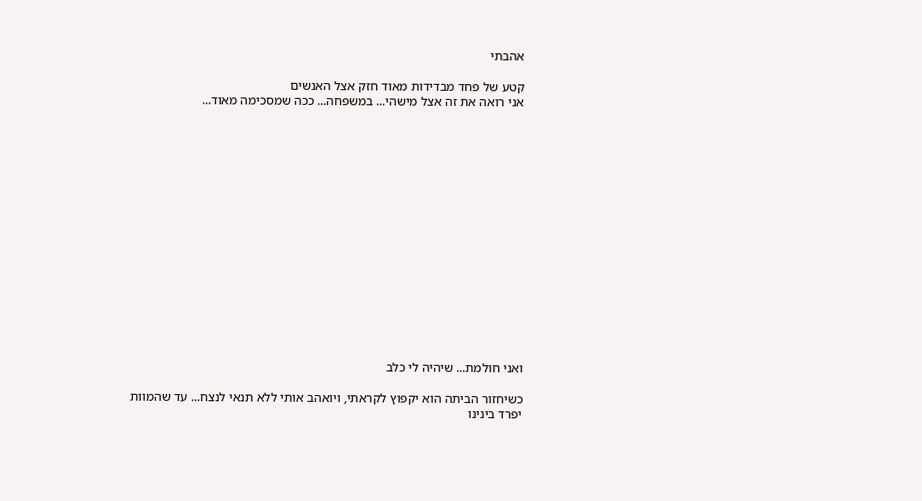אהבתי

קטע של פחד מבדידות מאוד חזק אצל האנשים
אני רואה את זה אצל מישהי... במשפחה... ככה שמסכימה מאוד...
















ואני חולמת... שיהיה לי כלב

כשיחזור הביתה הוא יקפוץ לקראתי, ויואהב אותי ללא תנאי לנצח... עד שהמוות יפרד בינינו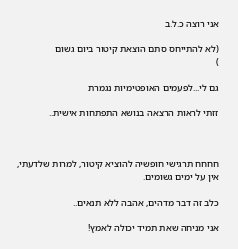אני רוצה כ.ל.ב

(לא להתייחס סתם הוצאת קיטור ביום גשום
)

גם לי...לפעמים האופטימיות נגמרת

זזתי לראות הרצאה בנושא התפתחות אישית..



חחחח תרגישי חופשיה להוציא קיטור, למרות שלדעתי, אין על ימים גשומים.

כלב זה דבר מדהים, אהבה ללא תנאים..

אני מניחה שאת תמיד יכולה לאמץ!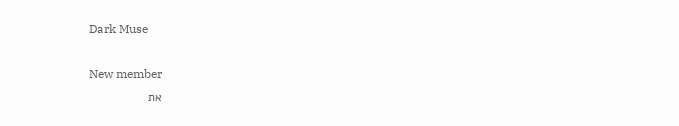Dark Muse

New member
את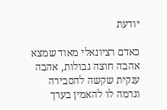יודעת

כאדם רציונאלי מאוד שמצא אהבה חוצה גבולות, אהבה ענקית שקשה להסבירה וגרמה לו להאמין בערך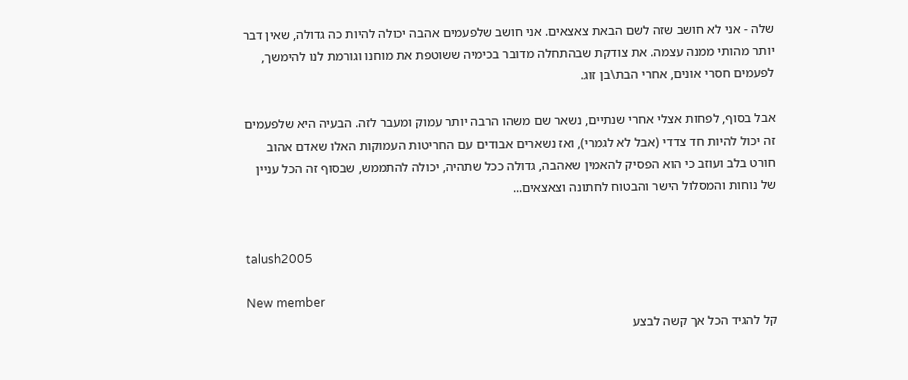שלה - אני לא חושב שזה לשם הבאת צאצאים. אני חושב שלפעמים אהבה יכולה להיות כה גדולה, שאין דבר יותר מהותי ממנה עצמה. את צודקת שבהתחלה מדובר בכימיה ששוטפת את מוחנו וגורמת לנו להימשך, לפעמים חסרי אונים, אחרי הבת\בן זוג.

אבל בסוף, לפחות אצלי אחרי שנתיים, נשאר שם משהו הרבה יותר עמוק ומעבר לזה. הבעיה היא שלפעמים זה יכול להיות חד צדדי (אבל לא לגמרי), ואז נשארים אבודים עם החריטות העמוקות האלו שאדם אהוב חורט בלב ועוזב כי הוא הפסיק להאמין שאהבה, גדולה ככל שתהיה, יכולה להתממש, שבסוף זה הכל עניין של נוחות והמסלול הישר והבטוח לחתונה וצאצאים...


talush2005

New member
קל להגיד הכל אך קשה לבצע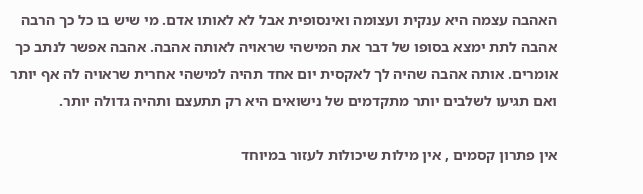האהבה עצמה היא ענקית ועצומה ואינסופית אבל לא לאותו אדם. מי שיש בו כל כך הרבה אהבה לתת ימצא בסופו של דבר את המישהי שראויה לאותה אהבה. אהבה אפשר לנתב כך אומרים. אותה אהבה שהיה לך לאקסית יום אחד תהיה למישהי אחרית שראויה לה אף יותר ואם תגיעו לשלבים יותר מתקדמים של נישואים היא רק תתעצם ותהיה גדולה יותר.

אין פתרון קסמים , אין מילות שיכולות לעזור במיוחד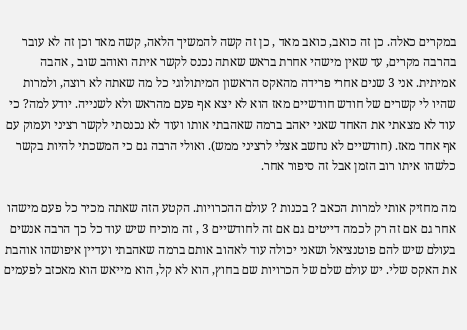במקרים כאלה. כן זה כואב, כואב מאד , כן זה קשה להמשיך הלאה, קשה מאד וכן זה לא עובר בהרבה מקרים, עד שאין מישהי אחרת בראש שאתה נכנס לקשר איתה ואוהב שוב , אהבה אמיתית. אני 3 שנים אחרי פרידה מהאקס הראשון המיתולוגי כל מה שאתה לא רוצה, ולמרות שהיו לי קשרים של חודש חודשיים מאז הוא לא יצא אף פעם מהראש ולא לשנייה. יודע למה? כי עוד לא מצאתי את האחד שאני יאהב ברמה שאהבתי אותו ועוד לא נכנסתי לקשר רציני ועמוק עם אף אחד מאז. (חודשיים לא נחשב אצלי לרציני ממש). ואולי הרבה גם כי המשכתי להיות בקשר כלשהו איתו רוב הזמן אבל זה סיפור אחר.

מה מחזיק אותי למרות הכאב ? בכנות ? עולם ההכרויות. הקטע הזה שאתה מכיר כל פעם מישהו אחר גם אם זה רק לכמה דייטים גם אם זה לחודשיים 3 , זה מוכיח שיש עוד כל כך הרבה אנשים בעולם שיש להם פוטנציאל ושאני יכולה עוד לאהוב אותם ברמה שאהבתי ועדיין איפושהו אוהבת את האקס שלי. יש עולם שלם של הכרויות שם בחוץ, הוא לא קל, הוא מייאש הוא מאכזב לפעמים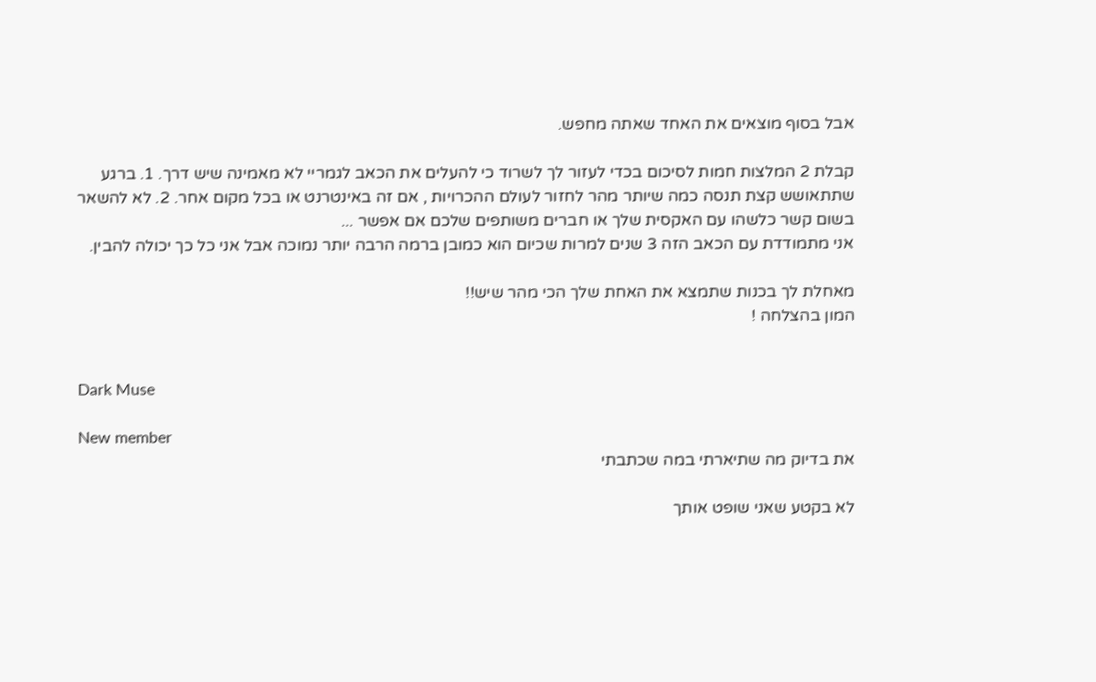אבל בסוף מוצאים את האחד שאתה מחפש.

קבלת 2 המלצות חמות לסיכום בכדי לעזור לך לשרוד כי להעלים את הכאב לגמריי לא מאמינה שיש דרך. 1. ברגע שתתאושש קצת תנסה כמה שיותר מהר לחזור לעולם ההכרויות , אם זה באינטרנט או בכל מקום אחר. 2. לא להשאר בשום קשר כלשהו עם האקסית שלך או חברים משותפים שלכם אם אפשר ...
אני מתמודדת עם הכאב הזה 3 שנים למרות שכיום הוא כמובן ברמה הרבה יותר נמוכה אבל אני כל כך יכולה להבין.

מאחלת לך בכנות שתמצא את האחת שלך הכי מהר שיש!!
המון בהצלחה !


Dark Muse

New member
את בדיוק מה שתיארתי במה שכתבתי

לא בקטע שאני שופט אותך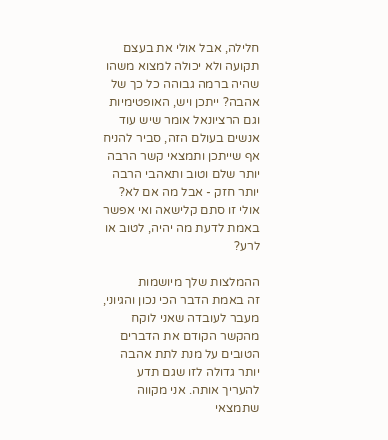חלילה, אבל אולי את בעצם תקועה ולא יכולה למצוא משהו שהיה ברמה גבוהה כל כך של אהבה? ייתכן ויש, האופטימיות וגם הרציונאל אומר שיש עוד אנשים בעולם הזה, סביר להניח אף שייתכן ותמצאי קשר הרבה יותר שלם וטוב ותאהבי הרבה יותר חזק - אבל מה אם לא? אולי זו סתם קלישאה ואי אפשר באמת לדעת מה יהיה, לטוב או לרע?

ההמלצות שלך מיושמות
זה באמת הדבר הכי נכון והגיוני, מעבר לעובדה שאני לוקח מהקשר הקודם את הדברים הטובים על מנת לתת אהבה יותר גדולה לזו שגם תדע להעריך אותה. אני מקווה שתמצאי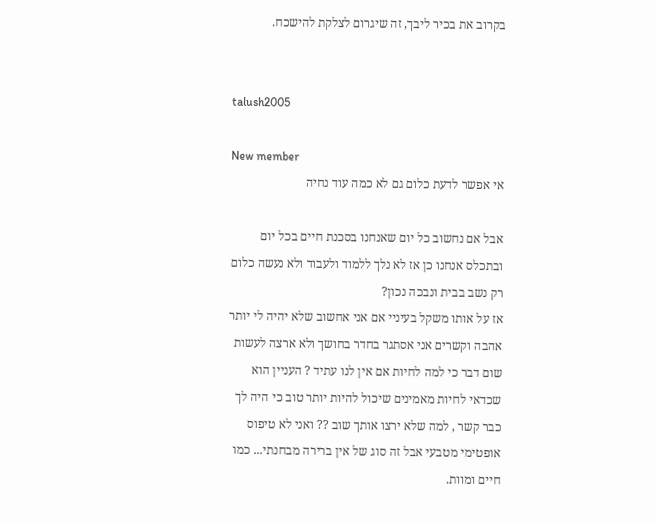בקרוב את בכיר ליבך, זה שיגרום לצלקת להישכח.


talush2005

New member
אי אפשר לדעת כלום גם לא כמה עוד נחיה

אבל אם נחשוב כל יום שאנחנו בסכנת חיים בכל יום ובתכלס אנחנו כן אז לא נלך ללמוד ולעבוד ולא נעשה כלום רק נשב בבית ונבכה נכון?
אז על אותו משקל בעיניי אם אני אחשוב שלא יהיה לי יותר אהבה וקשרים אני אסתגר בחדר בחושך ולא ארצה לעשות שום דבר כי למה לחיות אם אין לנו עתיד ? העניין הוא שכדאי לחיות מאמינים שיכול להיות יותר טוב כי היה לך כבר קשר , למה שלא ירצו אותך שוב ?? ואני לא טיפוס אופטימי מטבעי אבל זה סוג של אין ברירה מבחנתי... כמו חיים ומוות.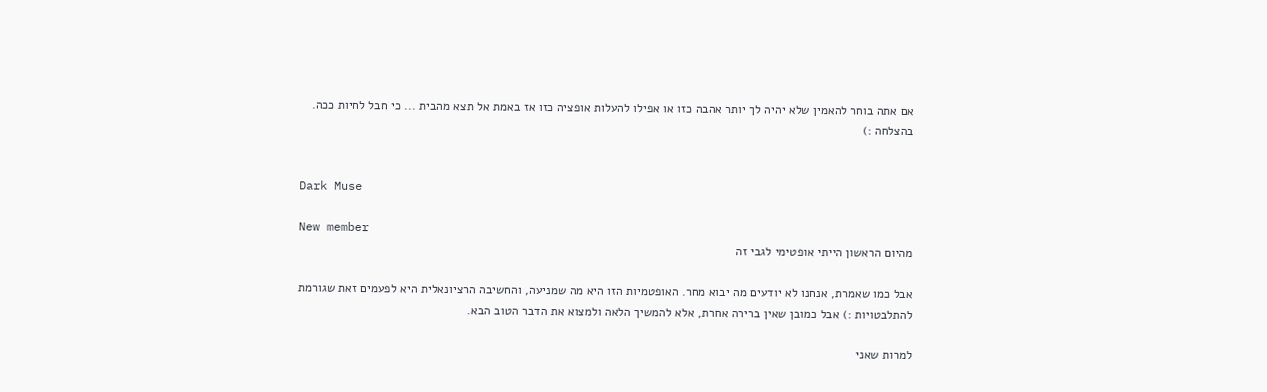אם אתה בוחר להאמין שלא יהיה לך יותר אהבה כזו או אפילו להעלות אופציה כזו אז באמת אל תצא מהבית ... כי חבל לחיות ככה.
בהצלחה :)


Dark Muse

New member
מהיום הראשון הייתי אופטימי לגבי זה

אבל כמו שאמרת, אנחנו לא יודעים מה יבוא מחר. האופטמיות הזו היא מה שמניעה, והחשיבה הרציונאלית היא לפעמים זאת שגורמת להתלבטויות :) אבל כמובן שאין ברירה אחרת, אלא להמשיך הלאה ולמצוא את הדבר הטוב הבא.

למרות שאני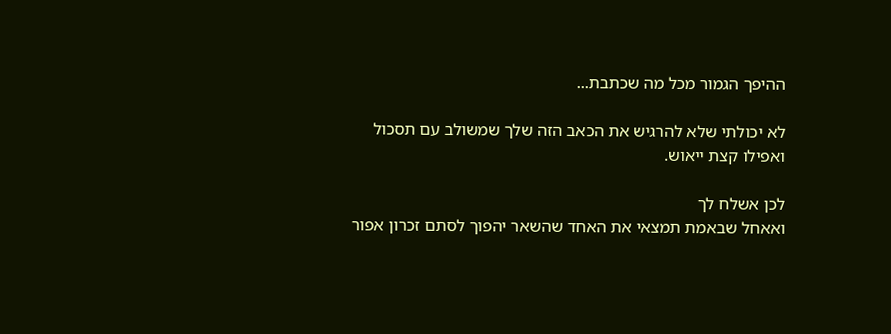ההיפך הגמור מכל מה שכתבת...

לא יכולתי שלא להרגיש את הכאב הזה שלך שמשולב עם תסכול ואפילו קצת ייאוש.

לכן אשלח לך
ואאחל שבאמת תמצאי את האחד שהשאר יהפוך לסתם זכרון אפור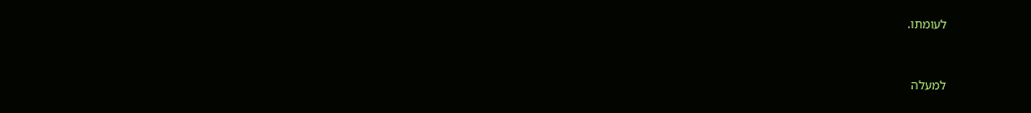לעומתו.


למעלה